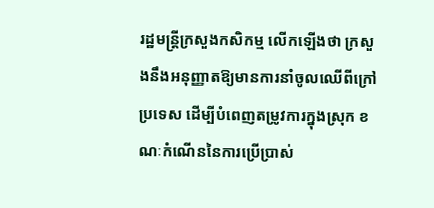រដ្ឋមន្ត្រីក្រសួងកសិកម្ម លើកឡើងថា ក្រសួងនឹងអនុញ្ញាតឱ្យមានការនាំចូលឈើពីក្រៅប្រទេស ដើម្បីបំពេញតម្រូវការក្នុងស្រុក ខណៈកំណើននៃការប្រើប្រាស់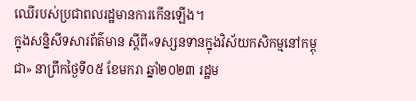ឈើរបស់ប្រជាពលរដ្ឋមានការកើនឡើង។
ក្នុងសន្និសីទសារព័ត៌មាន ស្ដីពី«ទស្សនទានក្នុងវិស័យកសិកម្មនៅកម្ពុជា» នាព្រឹកថ្ងៃទី០៥ ខែមករា ឆ្នាំ២០២៣ រដ្ឋម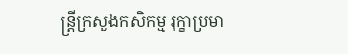ន្រ្តីក្រសួងកសិកម្ម រុក្ខាប្រមា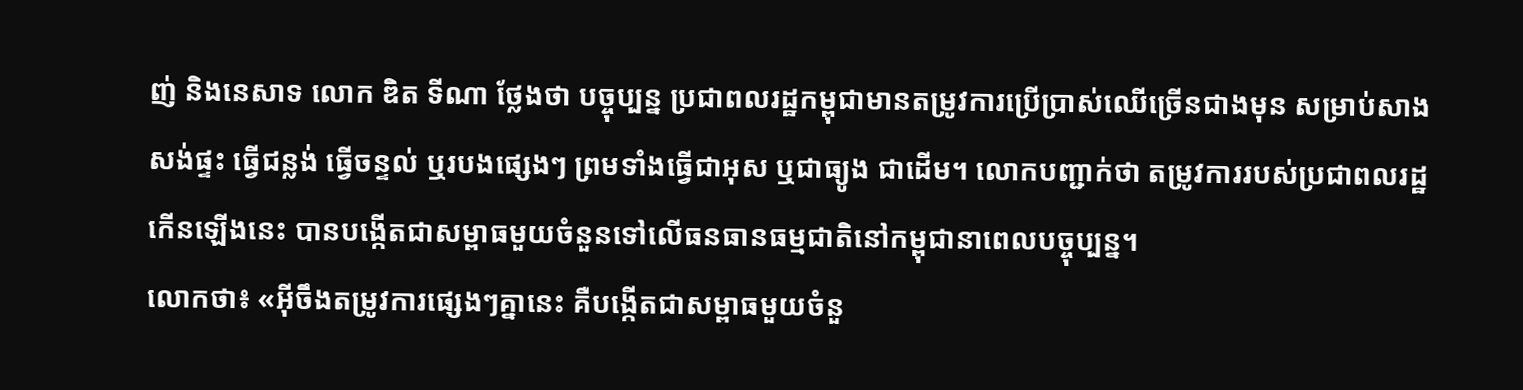ញ់ និងនេសាទ លោក ឌិត ទីណា ថ្លែងថា បច្ចុប្បន្ន ប្រជាពលរដ្ឋកម្ពុជាមានតម្រូវការប្រើប្រាស់ឈើច្រើនជាងមុន សម្រាប់សាងសង់ផ្ទះ ធ្វើជន្លង់ ធ្វើចន្ទល់ ឬរបងផ្សេងៗ ព្រមទាំងធ្វើជាអុស ឬជាធ្យូង ជាដើម។ លោកបញ្ជាក់ថា តម្រូវការរបស់ប្រជាពលរដ្ឋកើនឡើងនេះ បានបង្កើតជាសម្ពាធមួយចំនួនទៅលើធនធានធម្មជាតិនៅកម្ពុជានាពេលបច្ចុប្បន្ន។
លោកថា៖ «អ៊ីចឹងតម្រូវការផ្សេងៗគ្នានេះ គឺបង្កើតជាសម្ពាធមួយចំនួ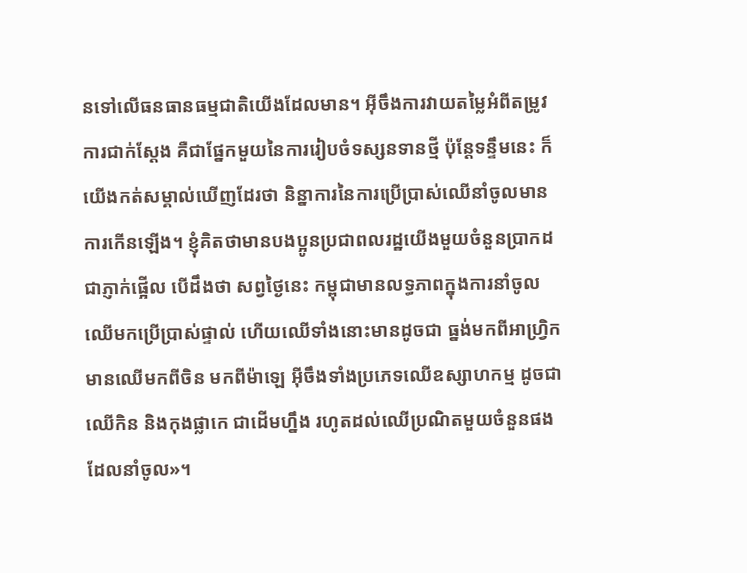នទៅលើធនធានធម្មជាតិយើងដែលមាន។ អ៊ីចឹងការវាយតម្លៃអំពីតម្រូវការជាក់ស្ដែង គឺជាផ្នែកមួយនៃការរៀបចំទស្សនទានថ្មី ប៉ុន្តែទន្ទឹមនេះ ក៏យើងកត់សម្គាល់ឃើញដែរថា និន្នាការនៃការប្រើប្រាស់ឈើនាំចូលមានការកើនឡើង។ ខ្ញុំគិតថាមានបងប្អូនប្រជាពលរដ្ឋយើងមួយចំនួនប្រាកដជាភ្ញាក់ផ្អើល បើដឹងថា សព្វថ្ងៃនេះ កម្ពុជាមានលទ្ធភាពក្នុងការនាំចូលឈើមកប្រើប្រាស់ផ្ទាល់ ហើយឈើទាំងនោះមានដូចជា ធ្នង់មកពីអាហ្រ្វិក មានឈើមកពីចិន មកពីម៉ាឡេ អ៊ីចឹងទាំងប្រភេទឈើឧស្សាហកម្ម ដូចជា ឈើកិន និងកុងផ្លាកេ ជាដើមហ្នឹង រហូតដល់ឈើប្រណិតមួយចំនួនផងដែលនាំចូល»។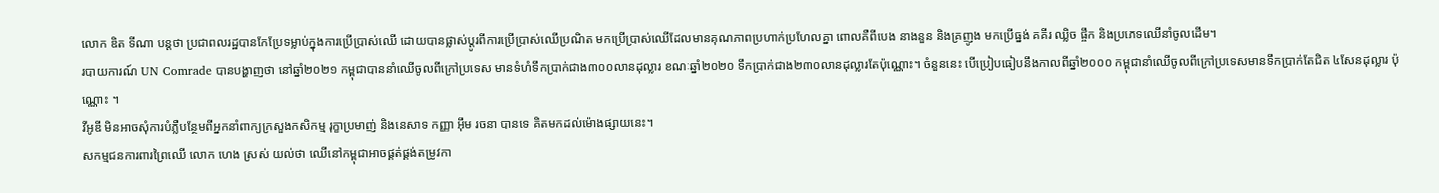លោក ឌិត ទីណា បន្តថា ប្រជាពលរដ្ឋបានកែប្រែទម្លាប់ក្នុងការប្រើប្រាស់ឈើ ដោយបានផ្លាស់ប្តូរពីការប្រើប្រាស់ឈើប្រណិត មកប្រើប្រាស់ឈើដែលមានគុណភាពប្រហាក់ប្រហែលគ្នា ពោលគឺពីបេង នាងនួន និងគ្រញូង មកប្រើធ្នង់ គគីរ ឈ្លិច ផ្ចឹក និងប្រភេទឈើនាំចូលដើម។
របាយការណ៍ UN Comrade បានបង្ហាញថា នៅឆ្នាំ២០២១ កម្ពុជាបាននាំឈើចូលពីក្រៅប្រទេស មានទំហំទឹកប្រាក់ជាង៣០០លានដុល្លារ ខណៈឆ្នាំ២០២០ ទឹកប្រាក់ជាង២៣០លានដុល្លារតែប៉ុណ្ណោះ។ ចំនួននេះ បើប្រៀបធៀបនឹងកាលពីឆ្នាំ២០០០ កម្ពុជានាំឈើចូលពីក្រៅប្រទេសមានទឹកប្រាក់តែជិត ៤សែនដុល្លារ ប៉ុណ្ណោះ ។
វីអូឌី មិនអាចសុំការបំភ្លឺបន្ថែមពីអ្នកនាំពាក្យក្រសួងកសិកម្ម រុក្ខាប្រមាញ់ និងនេសាទ កញ្ញា អ៊ឹម រចនា បានទេ គិតមកដល់ម៉ោងផ្សាយនេះ។
សកម្មជនការពារព្រៃឈើ លោក ហេង ស្រស់ យល់ថា ឈើនៅកម្ពុជាអាចផ្គត់ផ្គង់តម្រូវកា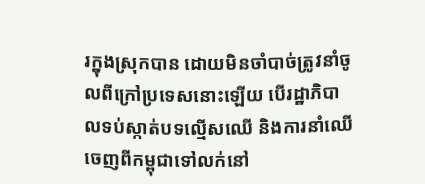រក្នុងស្រុកបាន ដោយមិនចាំបាច់ត្រូវនាំចូលពីក្រៅប្រទេសនោះឡើយ បើរដ្ឋាភិបាលទប់ស្កាត់បទល្មើសឈើ និងការនាំឈើចេញពីកម្ពុជាទៅលក់នៅ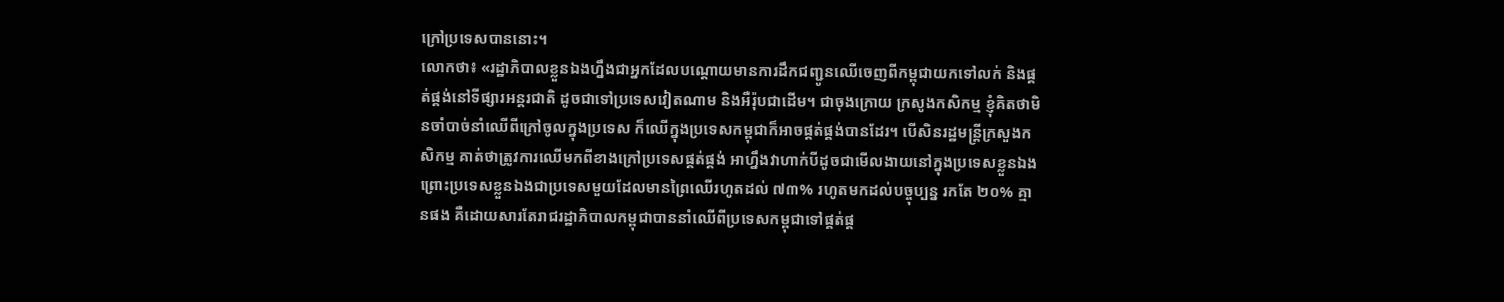ក្រៅប្រទេសបាននោះ។
លោកថា៖ «រដ្ឋាភិបាលខ្លួនឯងហ្នឹងជាអ្នកដែលបណ្ដោយមានការដឹកជញ្ជូនឈើចេញពីកម្ពុជាយកទៅលក់ និងផ្គត់ផ្គង់នៅទីផ្សារអន្តរជាតិ ដូចជាទៅប្រទេសវៀតណាម និងអឺរ៉ុបជាដើម។ ជាចុងក្រោយ ក្រសូងកសិកម្ម ខ្ញុំគិតថាមិនចាំបាច់នាំឈើពីក្រៅចូលក្នុងប្រទេស ក៏ឈើក្នុងប្រទេសកម្ពុជាក៏អាចផ្គត់ផ្គង់បានដែរ។ បើសិនរដ្ឋមន្ត្រីក្រសួងកសិកម្ម គាត់ថាត្រូវការឈើមកពីខាងក្រៅប្រទេសផ្គត់ផ្គង់ អាហ្នឹងវាហាក់បីដូចជាមើលងាយនៅក្នុងប្រទេសខ្លួនឯង ព្រោះប្រទេសខ្លួនឯងជាប្រទេសមួយដែលមានព្រៃឈើរហូតដល់ ៧៣% រហូតមកដល់បច្ចុប្បន្ន រកតែ ២០% គ្មានផង គឺដោយសារតែរាជរដ្ឋាភិបាលកម្ពុជាបាននាំឈើពីប្រទេសកម្ពុជាទៅផ្គត់ផ្គ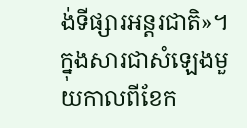ង់ទីផ្សារអន្តរជាតិ»។
ក្នុងសារជាសំឡេងមួយកាលពីខែក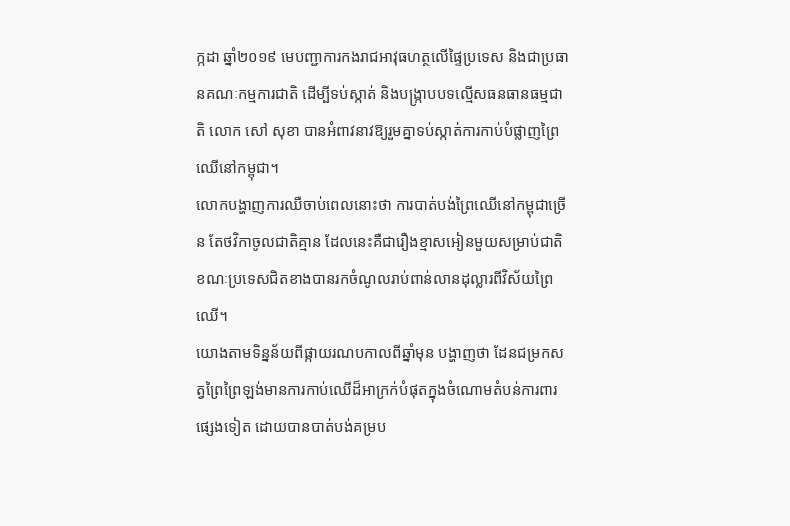ក្កដា ឆ្នាំ២០១៩ មេបញ្ជាការកងរាជអាវុធហត្ថលើផ្ទៃប្រទេស និងជាប្រធានគណៈកម្មការជាតិ ដើម្បីទប់ស្កាត់ និងបង្ក្រាបបទល្មើសធនធានធម្មជាតិ លោក សៅ សុខា បានអំពាវនាវឱ្យរួមគ្នាទប់ស្កាត់ការកាប់បំផ្លាញព្រៃឈើនៅកម្ពុជា។
លោកបង្ហាញការឈឺចាប់ពេលនោះថា ការបាត់បង់ព្រៃឈើនៅកម្ពុជាច្រើន តែថវិកាចូលជាតិគ្មាន ដែលនេះគឺជារឿងខ្មាសអៀនមួយសម្រាប់ជាតិ ខណៈប្រទេសជិតខាងបានរកចំណូលរាប់ពាន់លានដុល្លារពីវិស័យព្រៃឈើ។
យោងតាមទិន្នន័យពីផ្កាយរណបកាលពីឆ្នាំមុន បង្ហាញថា ដែនជម្រកសត្វព្រៃព្រៃឡង់មានការកាប់ឈើដ៏អាក្រក់បំផុតក្នុងចំណោមតំបន់ការពារផ្សេងទៀត ដោយបានបាត់បង់គម្រប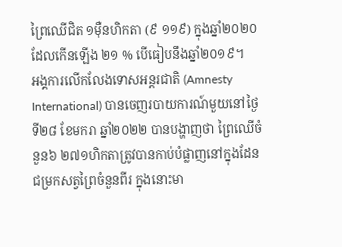ព្រៃឈើជិត ១ម៉ឺនហិកតា (៩ ១១៩) ក្នុងឆ្នាំ២០២០ ដែលកើនឡើង ២១ % បើធៀបនឹងឆ្នាំ២០១៩។
អង្គការលើកលែងទោសអន្តរជាតិ (Amnesty International) បានចេញរបាយការណ៍មួយនៅថ្ងៃទី២៨ ខែមករា ឆ្នាំ២០២២ បានបង្ហាញថា ព្រៃឈើចំនួន៦ ២៧១ហិកតាត្រូវបានកាប់បំផ្លាញនៅក្នុងដែនជម្រកសត្វព្រៃចំនួនពីរ ក្នុងនោះមា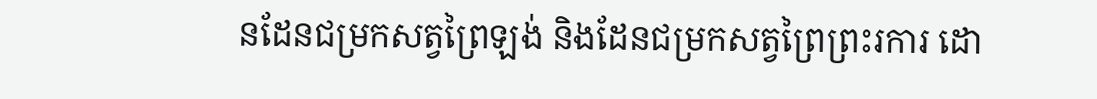នដែនជម្រកសត្វព្រៃឡង់ និងដែនជម្រកសត្វព្រៃព្រះរការ ដោ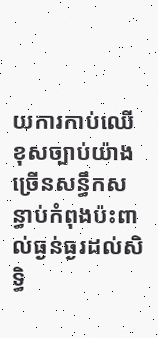យការកាប់ឈើខុសច្បាប់យ៉ាងច្រើនសន្ធឹកសន្ធាប់កំពុងប៉ះពាល់ធ្ងន់ធ្ងរដល់សិទ្ធិ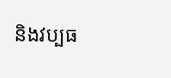និងវប្បធ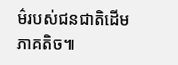ម៌របស់ជនជាតិដើមភាគតិច៕